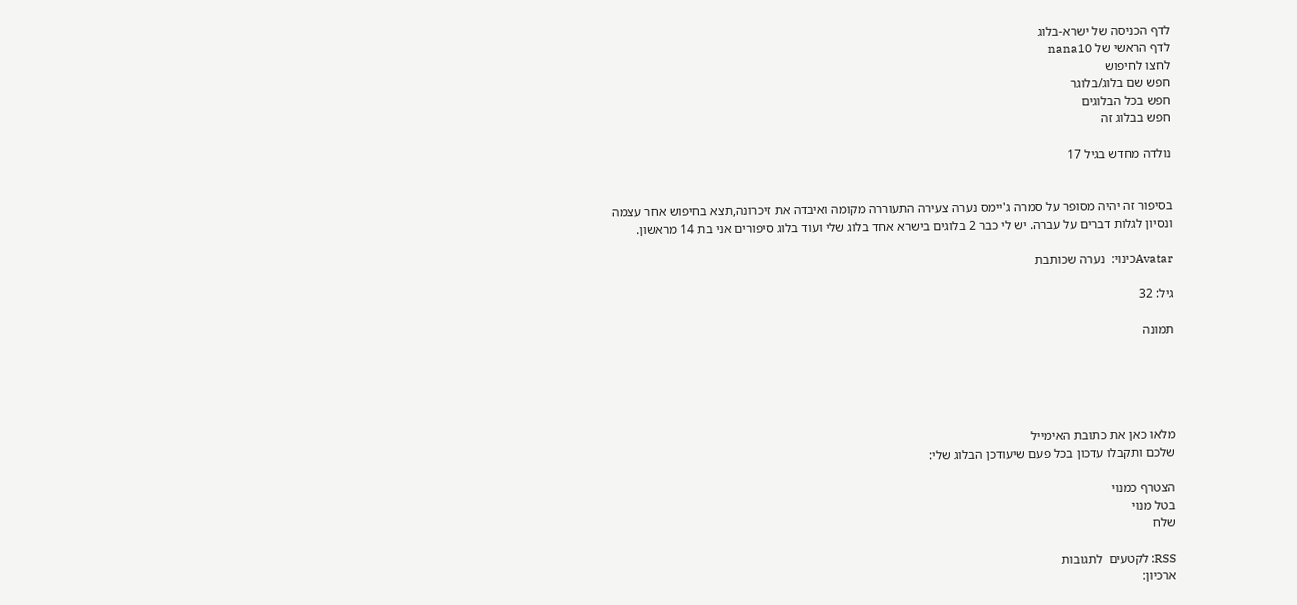לדף הכניסה של ישרא-בלוג
לדף הראשי של nana10
לחצו לחיפוש
חפש שם בלוג/בלוגר
חפש בכל הבלוגים
חפש בבלוג זה

נולדה מחדש בגיל 17


בסיפור זה יהיה מסופר על סמרה ג'יימס נערה צעירה התעוררה מקומה ואיבדה את זיכרונה,תצא בחיפוש אחר עצמה ונסיון לגלות דברים על עברה. יש לי כבר 2 בלוגים בישרא אחד בלוג שלי ועוד בלוג סיפורים אני בת 14 מראשון.

Avatarכינוי:  נערה שכותבת

גיל: 32

תמונה





מלאו כאן את כתובת האימייל
שלכם ותקבלו עדכון בכל פעם שיעודכן הבלוג שלי:

הצטרף כמנוי
בטל מנוי
שלח

RSS: לקטעים  לתגובות
ארכיון: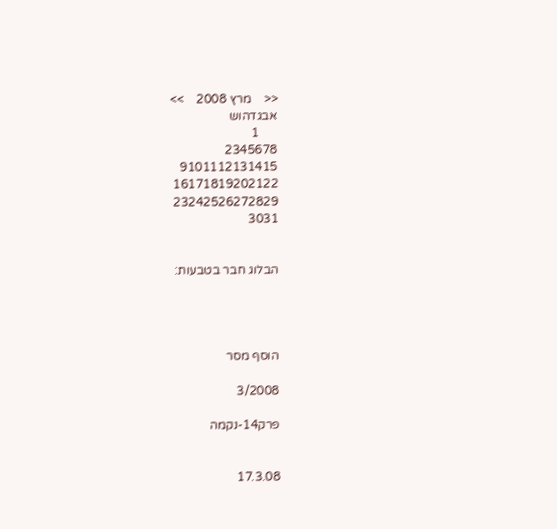<<    מרץ 2008    >>
אבגדהוש
      1
2345678
9101112131415
16171819202122
23242526272829
3031


הבלוג חבר בטבעות:




הוסף מסר

3/2008

פרק14-נקמה


17.3.08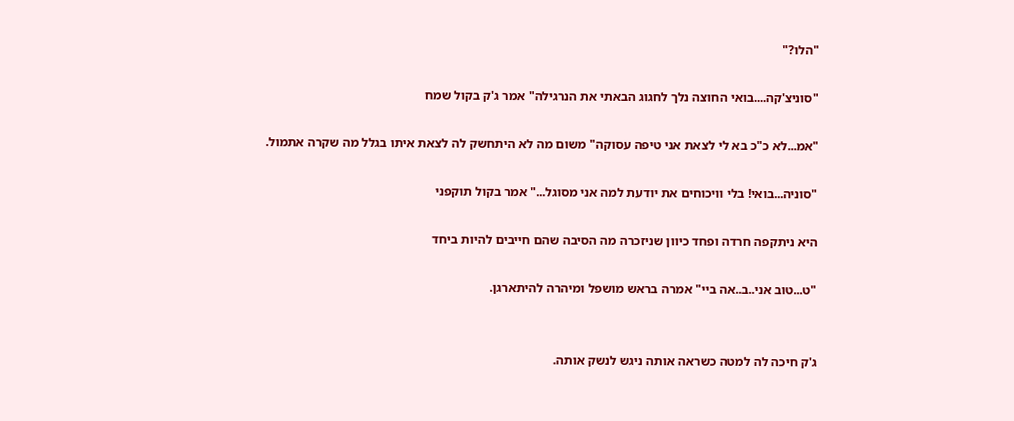"הלו?"

"סוניצ'קה....בואי החוצה נלך לחגוג הבאתי את הנרגילה" אמר ג'ק בקול שמח

"אמ...לא כ"כ בא לי לצאת אני טיפה עסוקה" משום מה לא היתחשק לה לצאת איתו בגלל מה שקרה אתמול.

"סוניה...בואי! בלי וויכוחים את יודעת למה אני מסוגל..." אמר בקול תוקפני

היא ניתקפה חרדה ופחד כיוון שניזכרה מה הסיבה שהם חייבים להיות ביחד

"ט...טוב אני..ב..אה ביי" אמרה בראש מושפל ומיהרה להיתארגן.


ג'ק חיכה לה למטה כשראה אותה ניגש לנשק אותה.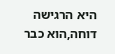היא הרגישה דוחה,הוא כבר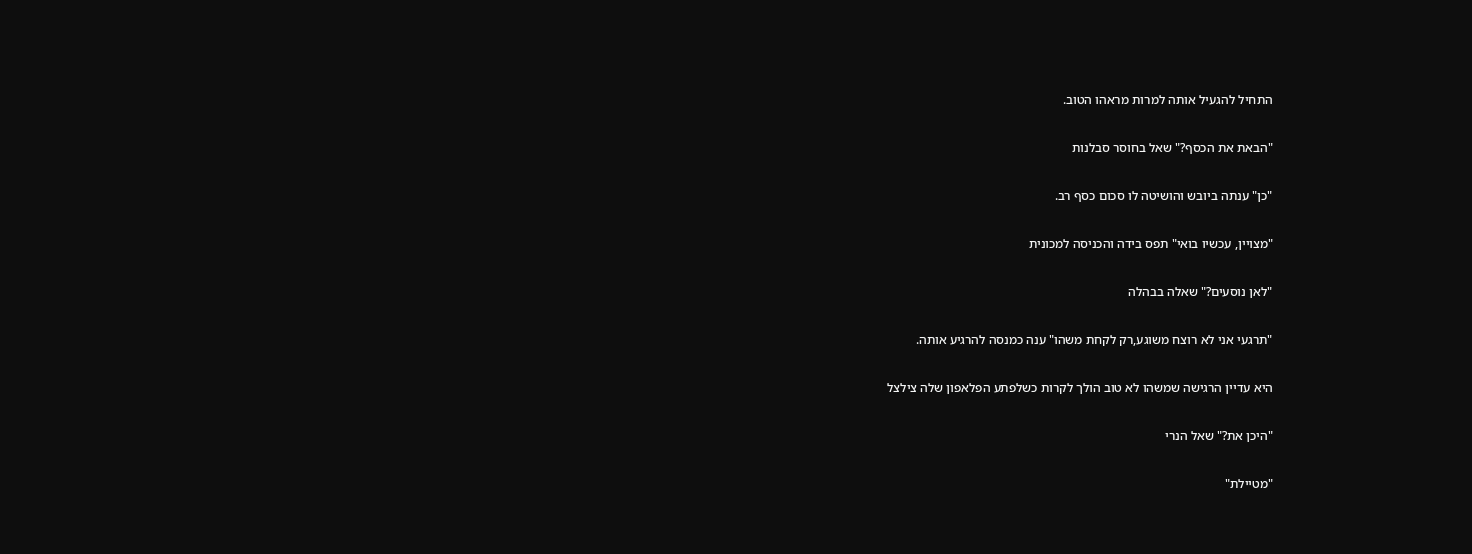התחיל להגעיל אותה למרות מראהו הטוב.

"הבאת את הכסף?" שאל בחוסר סבלנות

"כן" ענתה ביובש והושיטה לו סכום כסף רב.

"מצויין, עכשיו בואי" תפס בידה והכניסה למכונית

"לאן נוסעים?" שאלה בבהלה

"תרגעי אני לא רוצח משוגע,רק לקחת משהו" ענה כמנסה להרגיע אותה.

היא עדיין הרגישה שמשהו לא טוב הולך לקרות כשלפתע הפלאפון שלה צילצל

"היכן את?" שאל הנרי

"מטיילת"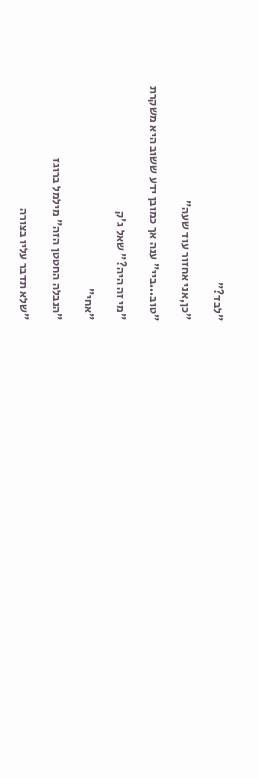"לבד?"

"כן,אני אחזור עוד שעה"

"טוב...ביי" ענה אך כמובן ידע ששוב היא משקרת

"מי זה היה?" שאל ג'ק

"אחי"

"הנבלה החטטן הזה" מילמל ברוגז

"שלא תדבר עליו בצורה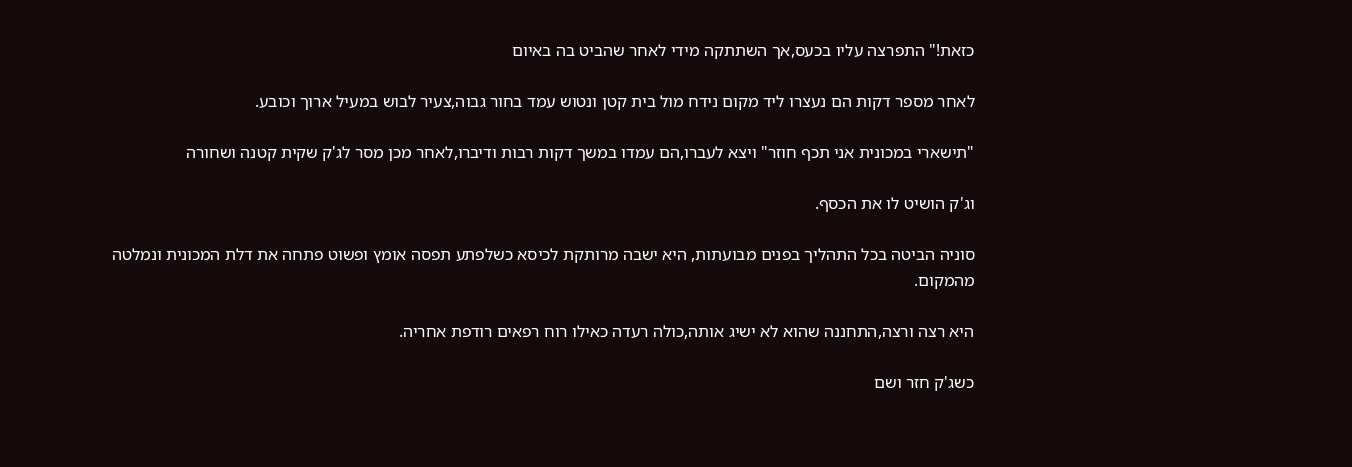כזאת!" התפרצה עליו בכעס,אך השתתקה מידי לאחר שהביט בה באיום

לאחר מספר דקות הם נעצרו ליד מקום נידח מול בית קטן ונטוש עמד בחור גבוה,צעיר לבוש במעיל ארוך וכובע.

"תישארי במכונית אני תכף חוזר" ויצא לעברו,הם עמדו במשך דקות רבות ודיברו,לאחר מכן מסר לג'ק שקית קטנה ושחורה

וג'ק הושיט לו את הכסף.

סוניה הביטה בכל התהליך בפנים מבועתות, היא ישבה מרותקת לכיסא כשלפתע תפסה אומץ ופשוט פתחה את דלת המכונית ונמלטה מהמקום.

היא רצה ורצה,התחננה שהוא לא ישיג אותה,כולה רעדה כאילו רוח רפאים רודפת אחריה.

כשג'ק חזר ושם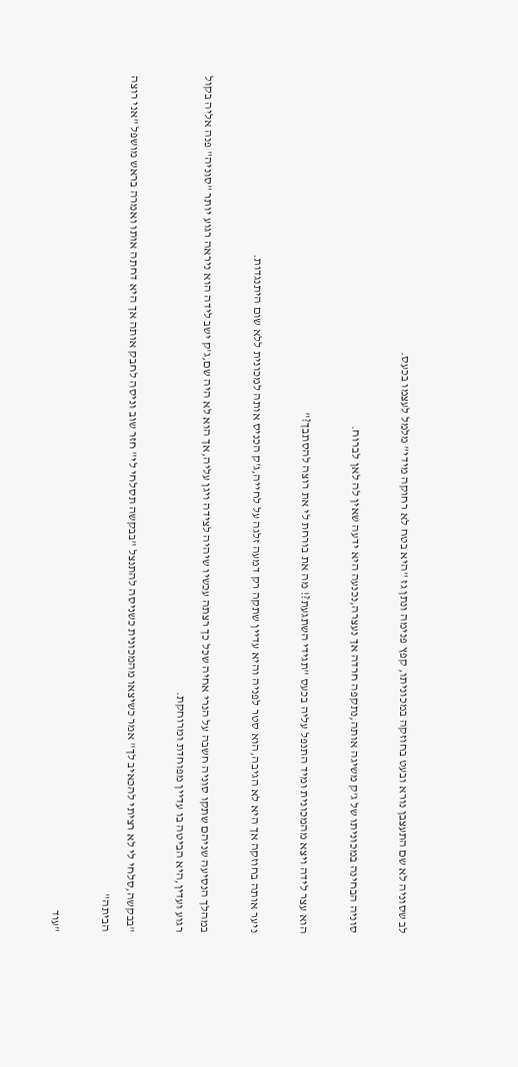לב שסוניה לא שם התעצבן נורא ובעט בחוזקה במכוניתו, קפץ פנימה ונתן גז "היא בטח לא רחוקה מידי" מלמל לעצמו בכעס.

סוניה הבחינה במכוניתו של ג'ק משיגה אותה,נתקפה חרדה אך נעצרה,נכנעה היא ידעה שאין לה לאן לברוח.

הוא עצר לידה ויצא מהמכונית ומיד התנפל עליה בכעס "תגידי השתגעת?! מה את בורחת לי את רוצה להסתבך?"

ניער אותה בחוזקה אך היא לא הגיבה,הוא סטר לפניה והיא עדיין שתקה רק דמעה זלגה על לחייה,ג'ק הכניס אותה למכונית ללא שום היתנגדות.

במהלך הנסיעה שניהם שתקו סוניה חשבה על הנרי אחיה שכל כך רצתה עכשיו שיהיה לצידה ויגן עליה,אך הוא לא היה שם,ג'ק ישב לידה הוא ניראה רגוע יותר "סוניה" פנה אליה בקול רגוע ועדין,היא הביטה בו עדיין מפוחדת ומרוחקת.

"בבקשה,סלחי לי לא רציתי להכאיב לך" אמר כשיצאו מהמכונית כשניסה להתנצל "בבקשה תסלחי לי" חזר שוב וניסה לחבק אותה אך היא דחתה אותו ואמרה בראש מושפל "אני רוצה הביתה"

"עוד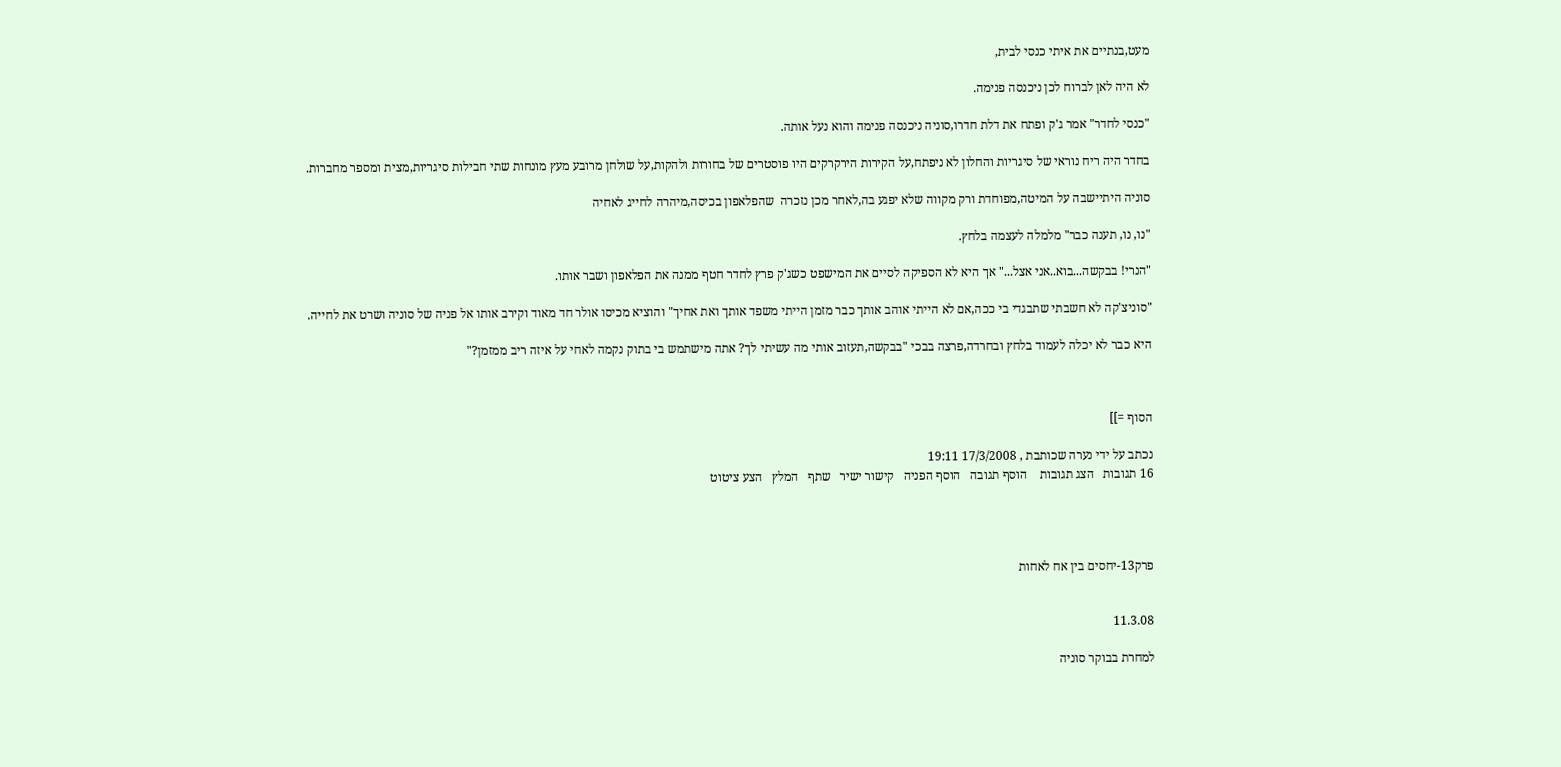מעט,בנתיים את איתי כנסי לבית,

לא היה לאן לברוח לכן ניכנסה פנימה.

"כנסי לחדר" אמר ג'ק ופתח את דלת חדרו,סוניה ניכנסה פנימה והוא נעל אותה.

בחדר היה ריח נוראי של סיגריות והחלון לא ניפתח,על הקירות הירקרקים היו פוסטרים של בחורות ולהקות,על שולחן מרובע מעץ מונחות שתי חבילות סיגריות,מצית ומספר מחברות.

סוניה היתיישבה על המיטה,מפוחדת ורק מקווה שלא יפגע בה,לאחר מכן נזכרה  שהפלאפון בכיסה,מיהרה לחייג לאחיה

"נו, נו, תענה כבר" מלמלה לעצמה בלחץ.

"הנרי! בבקשה...בוא..אני אצל..." אך היא לא הספיקה לסיים את המישפט כשג'ק פרץ לחדר חטף ממנה את הפלאפון ושבר אותו.

"סוניצ'קה לא חשבתי שתבגדי בי ככה,אם לא הייתי אוהב אותך כבר מזמן הייתי משפד אותך ואת אחיך" והוציא מכיסו אולר חד מאוד וקירב אותו אל פניה של סוניה ושרט את לחייה.

היא כבר לא יכלה לעמוד בלחץ ובחרדה,פרצה בבכי "בבקשה,תעזוב אותי מה עשיתי לך? אתה מישתמש בי בתוק נקמה לאחי על איזה ריב ממזמן?"



הסוף =]]

נכתב על ידי נערה שכותבת , 17/3/2008 19:11
16 תגובות   הצג תגובות    הוסף תגובה   הוסף הפניה   קישור ישיר   שתף   המלץ   הצע ציטוט




פרק13-יחסים בין אח לאחות


11.3.08

למחרת בבוקר סוניה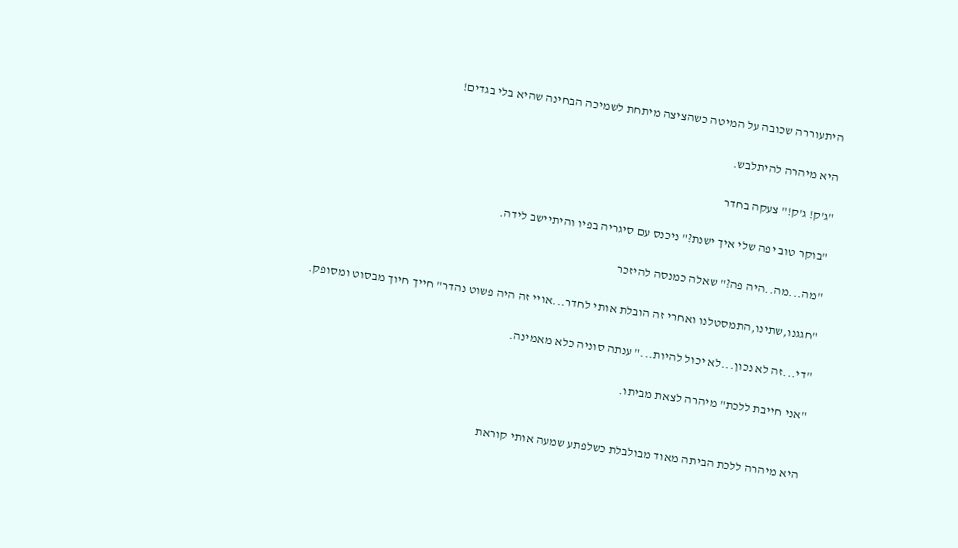היתעוררה שכובה על המיטה כשהציצה מיתחת לשמיכה הבחינה שהיא בלי בגדים!

היא מיהרה להיתלבש.

"ג'ק! ג'ק!" צעקה בחדר

"בוקר טוב יפה שלי איך ישנת?" ניכנס עם סיגריה בפיו והיתיישב לידה.

"מה...מה..היה פה?" שאלה כמנסה להיזכר

"חגגנו,שתינו,התמסטלנו ואחרי זה הובלת אותי לחדר...אויי זה היה פשוט נהדר" חייך חיוך מבסוט ומסופק.

"די...זה לא נכון...לא יכול להיות..." ענתה סוניה כלא מאמינה.

"אני חייבת ללכת" מיהרה לצאת מביתו.


היא מיהרה ללכת הביתה מאוד מבולבלת כשלפתע שמעה אותי קוראת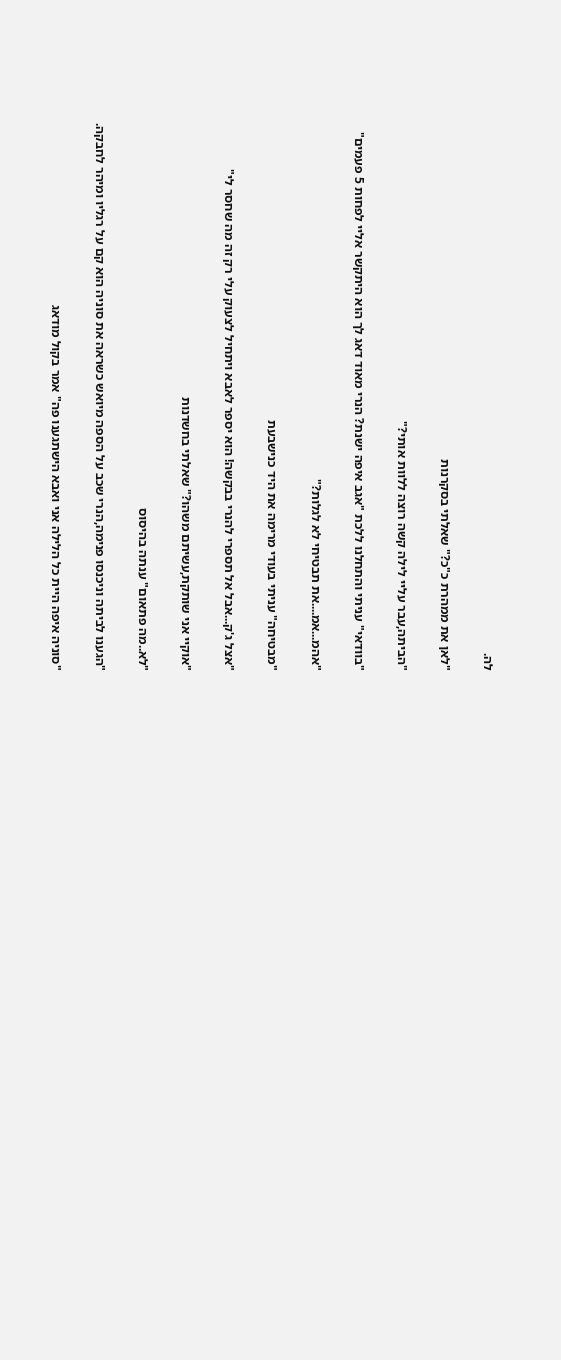לה.

"לאן את ממהרת כ"כ?" שאלתי בסקרנות

"הביתה,עבר עליי לילה קשה רוצה ללוות אותי?"

"בוודאי" עניתי והתחלנו ללכת "אגב איפה ישנת? הנרי מאוד דאג לך הוא היתקשר אליי לפחות 5 פעמים"

"אהמ...אמ....את תבטיחי לא לגלות?"

"מבטיחה" עניתי בעודי מרימה את היד כנישבעת

"אצל ג'ק...אבל אל תספרי להנרי בבקשה! הוא יספר לאבא ויתחיל לצעוק עלי רק זה מה שחסר לי"

"אוקיי אני שותקת,עשיתם משהו?" שאלתי בחשדנות

"לא..מה פתאום" ענתה בהיסוס

"הגענו לביתה וניכנסו פנימה,הנרי שכב על הספה מיואש כשראה את סוניה הוא קם על רגליו ומיהר לחבקה.

"סוניה איפה היית כל הלילה אני ואבא הישתגענו פה" אמר בקול מודאג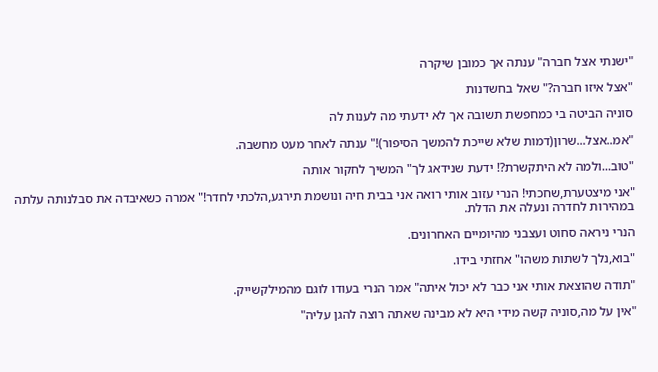"ישנתי אצל חברה" ענתה אך כמובן שיקרה

"אצל איזו חברה?" שאל בחשדנות

סוניה הביטה בי כמחפשת תשובה אך לא ידעתי מה לענות לה

"אמ..אצל...שרון(דמות שלא שייכת להמשך הסיפור)!" ענתה לאחר מעט מחשבה.

"טוב...ולמה לא היתקשרת?! ידעת שנידאג לך" המשיך לחקור אותה

"אני מיצטערת,שחכתי! הנרי עזוב אותי רואה אני בבית חיה ונושמת תירגע,הלכתי לחדר!" אמרה כשאיבדה את סבלנותה עלתה במהירות לחדרה ונעלה את הדלת.

הנרי ניראה סחוט ועצבני מהיומיים האחרונים.

"בוא,נלך לשתות משהו" אחזתי בידו.

"תודה שהוצאת אותי אני כבר לא יכול איתה" אמר הנרי בעודו לוגם מהמילקשייק.

"אין על מה,סוניה קשה מידי היא לא מבינה שאתה רוצה להגן עליה"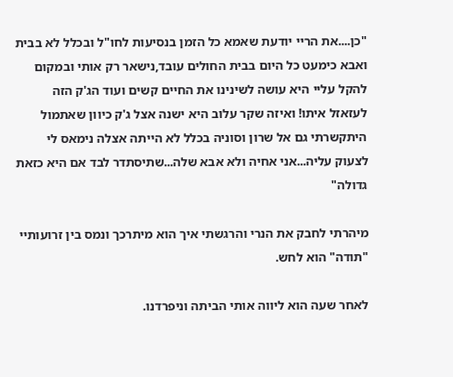"כן....את הריי יודעת שאמא כל הזמן בנסיעות לחו"ל ובכלל לא בבית ואבא כימעט כל היום בבית החולים עובד,נישאר רק אותי ובמקום להקל עליי היא עושה לשינינו את החיים קשים ועוד הג'ק הזה לעזאזל איתו! ואיזה שקר עלוב היא ישנה אצל ג'ק כיוון שאתמול היתקשרתי גם אל שרון וסוניה בכלל לא הייתה אצלה נימאס לי לצעוק עליה...אני אחיה ולא אבא שלה...שתיסתדר לבד אם היא כזאת גדולה"

מיהרתי לחבק את הנרי והרגשתי איך הוא מיתרכך ונמס בין זרועותיי "תודה" הוא לחש.

לאחר שעה הוא ליווה אותי הביתה וניפרדנו.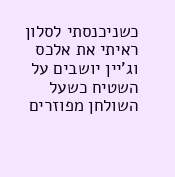כשניכנסתי לסלון ראיתי את אלכס וג'יין יושבים על השטיח כשעל השולחן מפוזרים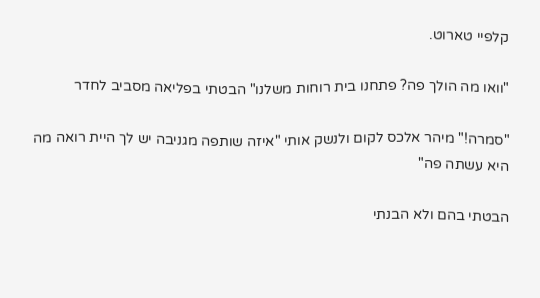קלפיי טארוט.

"וואו מה הולך פה? פתחנו בית רוחות משלנו" הבטתי בפליאה מסביב לחדר

"סמרה!" מיהר אלכס לקום ולנשק אותי "איזה שותפה מגניבה יש לך היית רואה מה היא עשתה פה"

הבטתי בהם ולא הבנתי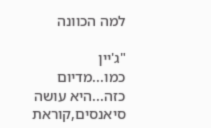למה הכוונה

"ג'יין כמו...מדיום כזה...היא עושה סיאנסים,קוראת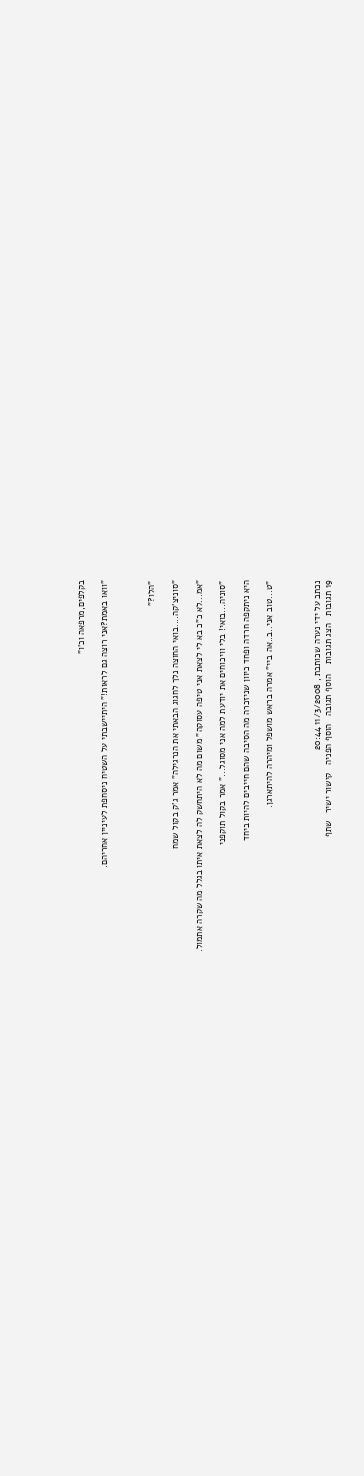בקלפים,מרפאה וכ'ו"

"וואו באמת?אני רוצה גם לראות!" היתיישבתי על השטיח ניסחפת לעיניין אחריהם.



"הלו?"

"סוניצ'קה....בואי החוצה נלך לחגוג הבאתי את הנרגילה" אמר ג'ק בקול שמח

"אמ...לא כ"כ בא לי לצאת אני טיפה עסוקה" משום מה לא היתחשק לה לצאת איתו בגלל מה שקרה אתמול.

"סוניה...בואי! בלי וויכוחים את יודעת למה אני מסוגל..." אמר בקול תוקפני

היא ניתקפה חרדה ופחד כיוון שניזכרה מה הסיבה שהם חייבים להיות ביחד

"ט...טוב אני..ב..אה ביי" אמרה בראש מושפל ומיהרה להיתארגן.



נכתב על ידי נערה שכותבת , 11/3/2008 20:44
19 תגובות   הצג תגובות    הוסף תגובה   הוסף הפניה   קישור ישיר   שתף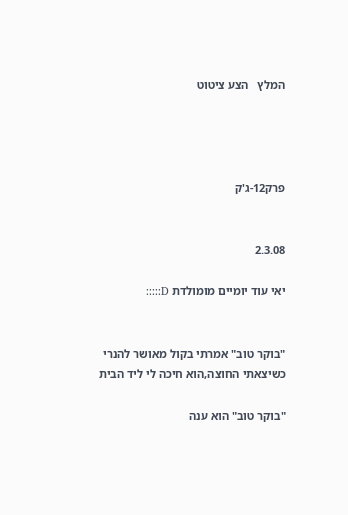המלץ   הצע ציטוט




פרק12-ג'ק


2.3.08

יאי עוד יומיים מומולדת D:::::


"בוקר טוב" אמרתי בקול מאושר להנרי כשיצאתי החוצה,הוא חיכה לי ליד הבית

"בוקר טוב" הוא ענה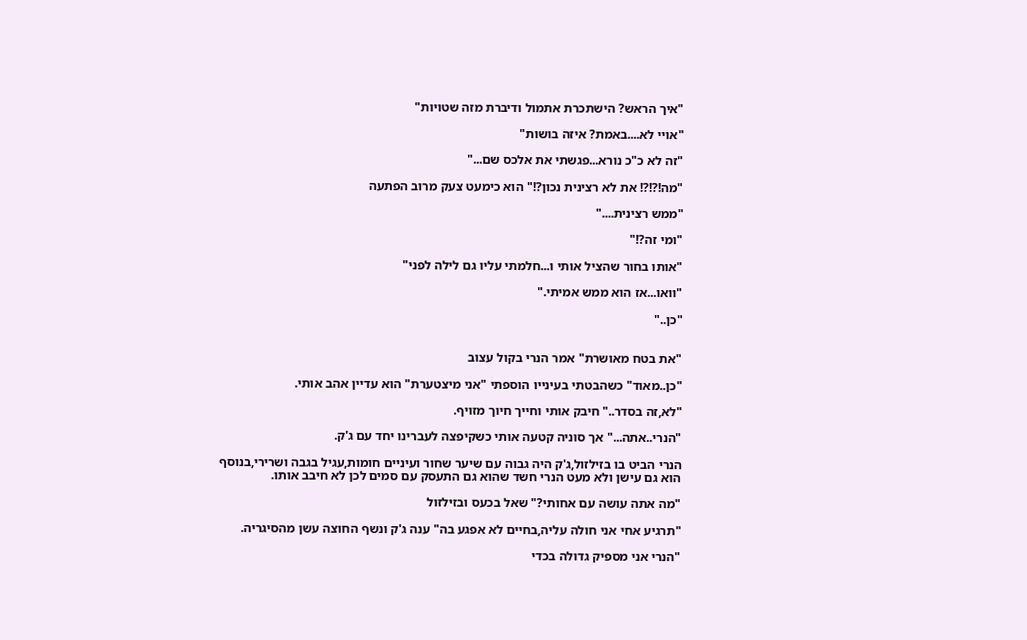"איך הראש? הישתכרת אתמול ודיברת מזה שטויות"

"אויי לא....באמת? איזה בושות"

"זה לא כ"כ נורא...פגשתי את אלכס שם..."

"מה!?!?! את לא רצינית נכון?!" הוא כימעט צעק מרוב הפתעה

"ממש רצינית...."

"ומי זה?!"

"אותו בחור שהציל אותי ו...חלמתי עליו גם לילה לפני"

"וואו...אז הוא ממש אמיתי."

"כן.."


"את בטח מאושרת" אמר הנרי בקול עצוב

"כן..מאוד" כשהבטתי בעינייו הוספתי "אני מיצטערת" הוא עדיין אהב אותי.

"לא,זה בסדר.." חיבק אותי וחייך חיוך מזויף.

"הנרי..אתה..." אך סוניה קטעה אותי כשקיפצה לעברינו יחד עם ג'ק.

הנרי הביט בו בזילזול,ג'ק היה גבוה עם שיער שחור ועיניים חומות,עגיל בגבה ושרירי,בנוסף הוא גם עישן ולא מעט הנרי חשד שהוא גם התעסק עם סמים לכן לא חיבב אותו.

"מה אתה עושה עם אחותי?" שאל בכעס ובזילזול

"תרגיע אחי אני חולה עליה,בחיים לא אפגע בה" ענה ג'ק ונשף החוצה עשן מהסיגריה.

"הנרי אני מספיק גדולה בכדי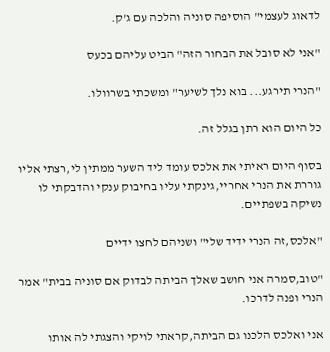לדאוג לעצמי" הוסיפה סוניה והלכה עם ג'ק.

"אני לא סובל את הבחור הזה" הביט עליהם בכעס

"הנרי תירגע... בוא נלך לשיער" ומשכתי בשרוולו.

כל היום הוא רתן בגלל זה.

בסוף היום ראיתי את אלכס עומד ליד השער ממתין לי,רצתי אליו גוררת את הנרי אחריי,גינקתי עליו בחיבוק ענקי והדבקתי לו נשיקה בשפתיים.

"אלכס,זה הנרי ידיד שלי" ושניהם לחצו ידיים

"טוב,סמרה אני חושב שאלך הביתה לבדוק אם סוניה בבית" אמר הנרי ופנה לדרכו.

אני ואלכס הלכנו גם הביתה,קראתי לויקי והצגתי לה אותו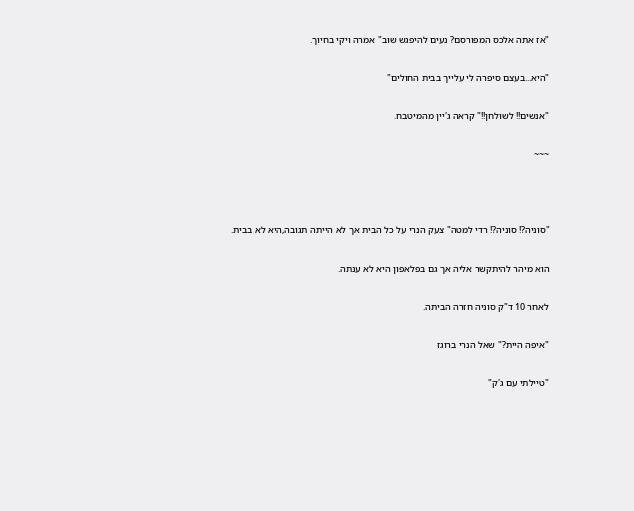"אז אתה אלכס המפורסם? נעים להיפגש שוב" אמרה ויקי בחיוך.

"היא...בעצם סיפרה לי עלייך בבית החולים"

"אנשים!! לשולחן!!" קראה ג'יין מהמיטבח.

~~~



"סוניה?! סוניה?! רדי למטה" צעק הנרי על כל הבית אך לא הייתה תגובה,היא לא בבית.

הוא מיהר להיתקשר אליה אך גם בפלאפון היא לא ענתה.

לאחר 10 ד"ק סוניה חזרה הביתה.

"איפה היית?" שאל הנרי ברוגז

"טיילתי עם ג'ק"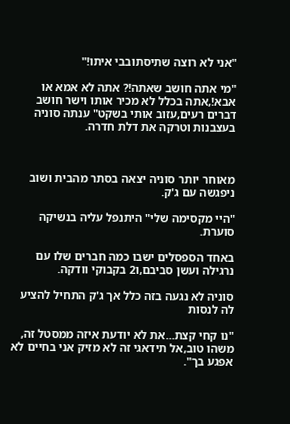"אני לא רוצה שתיסתובבי איתו!"

"מי אתה חושב שאתה!? אתה לא אמא או אבא!,אתה בכלל לא מכיר אותו וישר חושב דברים רעים,עזוב אותי בשקט" ענתה סוניה בעצבנות וטרקה את דלת חדרה.



מאוחר יותר סוניה יצאה בסתר מהבית ושוב ניפגשה עם ג'ק.

"היי מקסימה שלי" היתנפל עליה בנשיקה סוערת.

באחד הספסלים ישבו כמה חברים שלו עם נרגילה ועשן סביבם,ו2 בקבוקי וודקה.

סוניה לא נגעה בזה כלל אך ג'ק התחיל להציע לה לנסות

"נו קחי קצת...את לא יודעת איזה ממסטל זה, משהו טוב,אל תידאגי זה לא מזיק אני בחיים לא אפגע בך".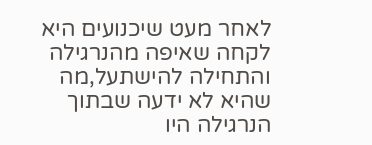לאחר מעט שיכנועים היא לקחה שאיפה מהנרגילה והתחילה להישתעל,מה שהיא לא ידעה שבתוך הנרגילה היו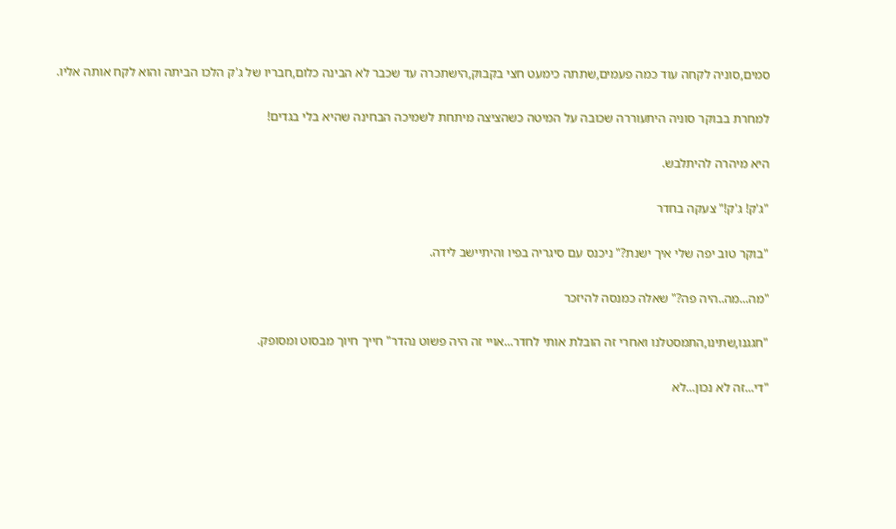סמים,סוניה לקחה עוד כמה פעמים,שתתה כימעט חצי בקבוק,הישתכרה עד שכבר לא הבינה כלום,חבריו של ג'ק הלכו הביתה והוא לקח אותה אליו.

למחרת בבוקר סוניה היתעוררה שכובה על המיטה כשהציצה מיתחת לשמיכה הבחינה שהיא בלי בגדים!

היא מיהרה להיתלבש.

"ג'ק! ג'ק!" צעקה בחדר

"בוקר טוב יפה שלי איך ישנת?" ניכנס עם סיגריה בפיו והיתיישב לידה.

"מה...מה..היה פה?" שאלה כמנסה להיזכר

"חגגנו,שתינו,התמסטלנו ואחרי זה הובלת אותי לחדר...אויי זה היה פשוט נהדר" חייך חיוך מבסוט ומסופק.

"די...זה לא נכון...לא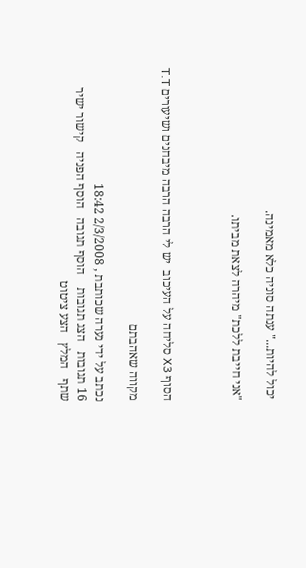יכול להיות..." ענתה סוניה כלא מאמינה.

"אני חייבת ללכת" מיהרה לצאת מביתו.



הסוף X3 סליחה על העיכוב  יש לי הרבה הרבה מיבחנים ושיעורים T.T

מקווה שאהבתם

נכתב על ידי נערה שכותבת , 2/3/2008 18:42
16 תגובות   הצג תגובות    הוסף תגובה   הוסף הפניה   קישור ישיר   שתף   המלץ   הצע ציטוט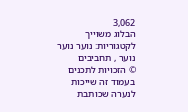3,062
הבלוג משוייך לקטגוריות: נוער נוער נוער , תחביבים
© הזכויות לתכנים בעמוד זה שייכות לנערה שכותבת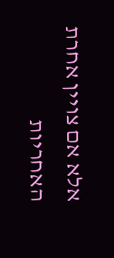אלא אם צויין אחרת
האחריות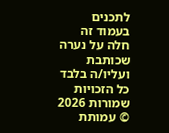לתכנים בעמוד זה חלה על נערה שכותבת ועליו/ה בלבד
כל הזכויות שמורות 2026 © עמותת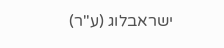ישראבלוג (ע"ר)